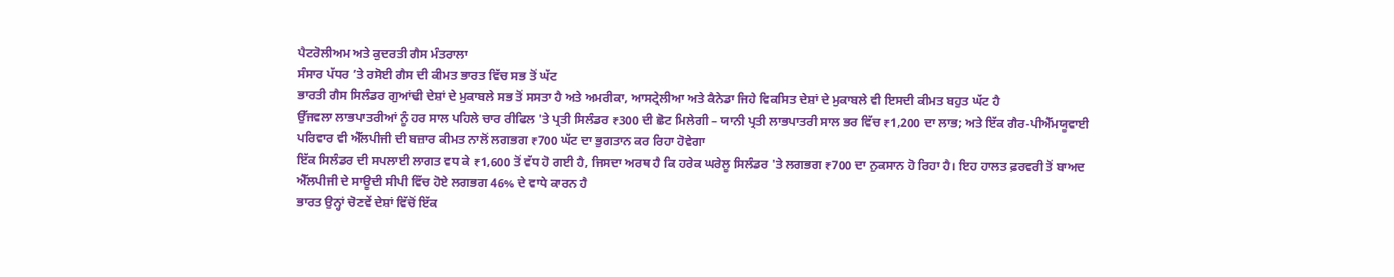ਪੈਟਰੋਲੀਅਮ ਅਤੇ ਕੁਦਰਤੀ ਗੈਸ ਮੰਤਰਾਲਾ
ਸੰਸਾਰ ਪੱਧਰ ’ਤੇ ਰਸੋਈ ਗੈਸ ਦੀ ਕੀਮਤ ਭਾਰਤ ਵਿੱਚ ਸਭ ਤੋਂ ਘੱਟ
ਭਾਰਤੀ ਗੈਸ ਸਿਲੰਡਰ ਗੁਆਂਢੀ ਦੇਸ਼ਾਂ ਦੇ ਮੁਕਾਬਲੇ ਸਭ ਤੋਂ ਸਸਤਾ ਹੈ ਅਤੇ ਅਮਰੀਕਾ, ਆਸਟ੍ਰੇਲੀਆ ਅਤੇ ਕੈਨੇਡਾ ਜਿਹੇ ਵਿਕਸਿਤ ਦੇਸ਼ਾਂ ਦੇ ਮੁਕਾਬਲੇ ਵੀ ਇਸਦੀ ਕੀਮਤ ਬਹੁਤ ਘੱਟ ਹੈ
ਉੱਜਵਲਾ ਲਾਭਪਾਤਰੀਆਂ ਨੂੰ ਹਰ ਸਾਲ ਪਹਿਲੇ ਚਾਰ ਰੀਫਿਲ 'ਤੇ ਪ੍ਰਤੀ ਸਿਲੰਡਰ ₹300 ਦੀ ਛੋਟ ਮਿਲੇਗੀ – ਯਾਨੀ ਪ੍ਰਤੀ ਲਾਭਪਾਤਰੀ ਸਾਲ ਭਰ ਵਿੱਚ ₹1,200 ਦਾ ਲਾਭ; ਅਤੇ ਇੱਕ ਗੈਰ-ਪੀਐੱਮਯੂਵਾਈ ਪਰਿਵਾਰ ਵੀ ਐੱਲਪੀਜੀ ਦੀ ਬਜ਼ਾਰ ਕੀਮਤ ਨਾਲੋਂ ਲਗਭਗ ₹700 ਘੱਟ ਦਾ ਭੁਗਤਾਨ ਕਰ ਰਿਹਾ ਹੋਵੇਗਾ
ਇੱਕ ਸਿਲੰਡਰ ਦੀ ਸਪਲਾਈ ਲਾਗਤ ਵਧ ਕੇ ₹1,600 ਤੋਂ ਵੱਧ ਹੋ ਗਈ ਹੈ, ਜਿਸਦਾ ਅਰਥ ਹੈ ਕਿ ਹਰੇਕ ਘਰੇਲੂ ਸਿਲੰਡਰ 'ਤੇ ਲਗਭਗ ₹700 ਦਾ ਨੁਕਸਾਨ ਹੋ ਰਿਹਾ ਹੈ। ਇਹ ਹਾਲਤ ਫ਼ਰਵਰੀ ਤੋਂ ਬਾਅਦ ਐੱਲਪੀਜੀ ਦੇ ਸਾਊਦੀ ਸੀਪੀ ਵਿੱਚ ਹੋਏ ਲਗਭਗ 46% ਦੇ ਵਾਧੇ ਕਾਰਨ ਹੈ
ਭਾਰਤ ਉਨ੍ਹਾਂ ਚੋਣਵੇਂ ਦੇਸ਼ਾਂ ਵਿੱਚੋਂ ਇੱਕ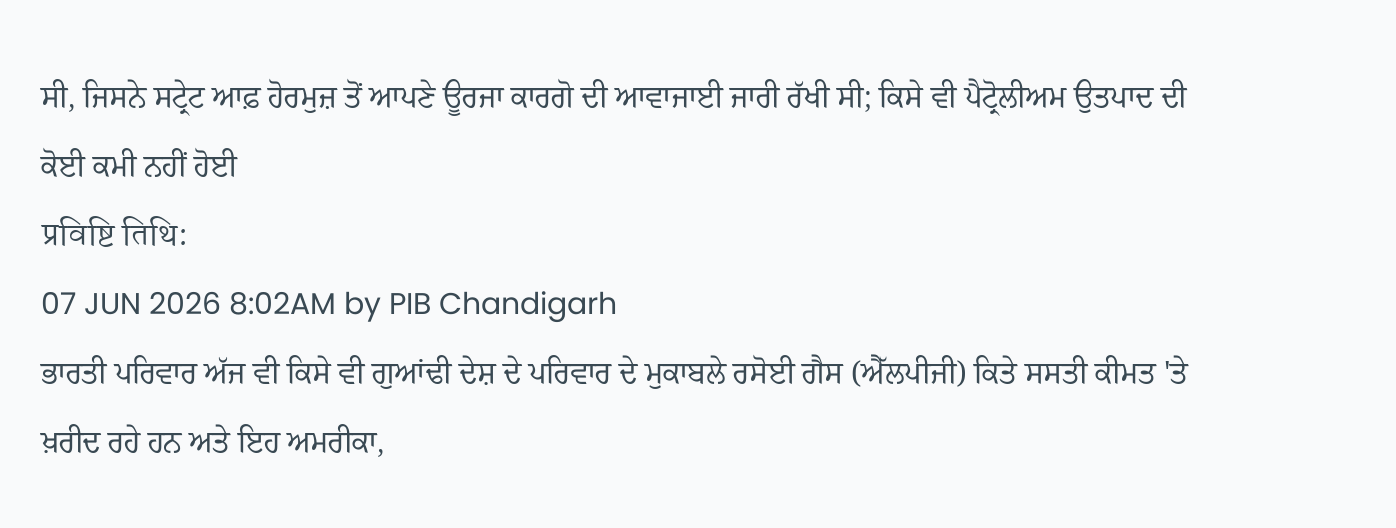ਸੀ, ਜਿਸਨੇ ਸਟ੍ਰੇਟ ਆਫ਼ ਹੋਰਮੁਜ਼ ਤੋਂ ਆਪਣੇ ਊਰਜਾ ਕਾਰਗੋ ਦੀ ਆਵਾਜਾਈ ਜਾਰੀ ਰੱਖੀ ਸੀ; ਕਿਸੇ ਵੀ ਪੈਟ੍ਰੋਲੀਅਮ ਉਤਪਾਦ ਦੀ ਕੋਈ ਕਮੀ ਨਹੀਂ ਹੋਈ
प्रविष्टि तिथि:
07 JUN 2026 8:02AM by PIB Chandigarh
ਭਾਰਤੀ ਪਰਿਵਾਰ ਅੱਜ ਵੀ ਕਿਸੇ ਵੀ ਗੁਆਂਢੀ ਦੇਸ਼ ਦੇ ਪਰਿਵਾਰ ਦੇ ਮੁਕਾਬਲੇ ਰਸੋਈ ਗੈਸ (ਐੱਲਪੀਜੀ) ਕਿਤੇ ਸਸਤੀ ਕੀਮਤ 'ਤੇ ਖ਼ਰੀਦ ਰਹੇ ਹਨ ਅਤੇ ਇਹ ਅਮਰੀਕਾ,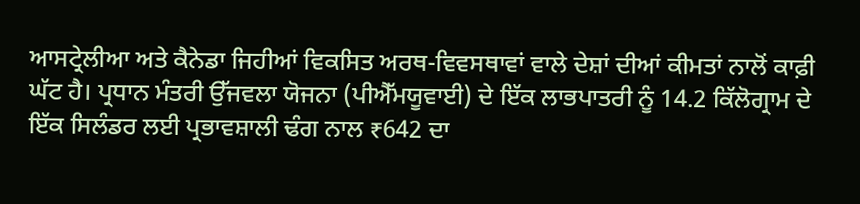ਆਸਟ੍ਰੇਲੀਆ ਅਤੇ ਕੈਨੇਡਾ ਜਿਹੀਆਂ ਵਿਕਸਿਤ ਅਰਥ-ਵਿਵਸਥਾਵਾਂ ਵਾਲੇ ਦੇਸ਼ਾਂ ਦੀਆਂ ਕੀਮਤਾਂ ਨਾਲੋਂ ਕਾਫ਼ੀ ਘੱਟ ਹੈ। ਪ੍ਰਧਾਨ ਮੰਤਰੀ ਉੱਜਵਲਾ ਯੋਜਨਾ (ਪੀਐੱਮਯੂਵਾਈ) ਦੇ ਇੱਕ ਲਾਭਪਾਤਰੀ ਨੂੰ 14.2 ਕਿੱਲੋਗ੍ਰਾਮ ਦੇ ਇੱਕ ਸਿਲੰਡਰ ਲਈ ਪ੍ਰਭਾਵਸ਼ਾਲੀ ਢੰਗ ਨਾਲ ₹642 ਦਾ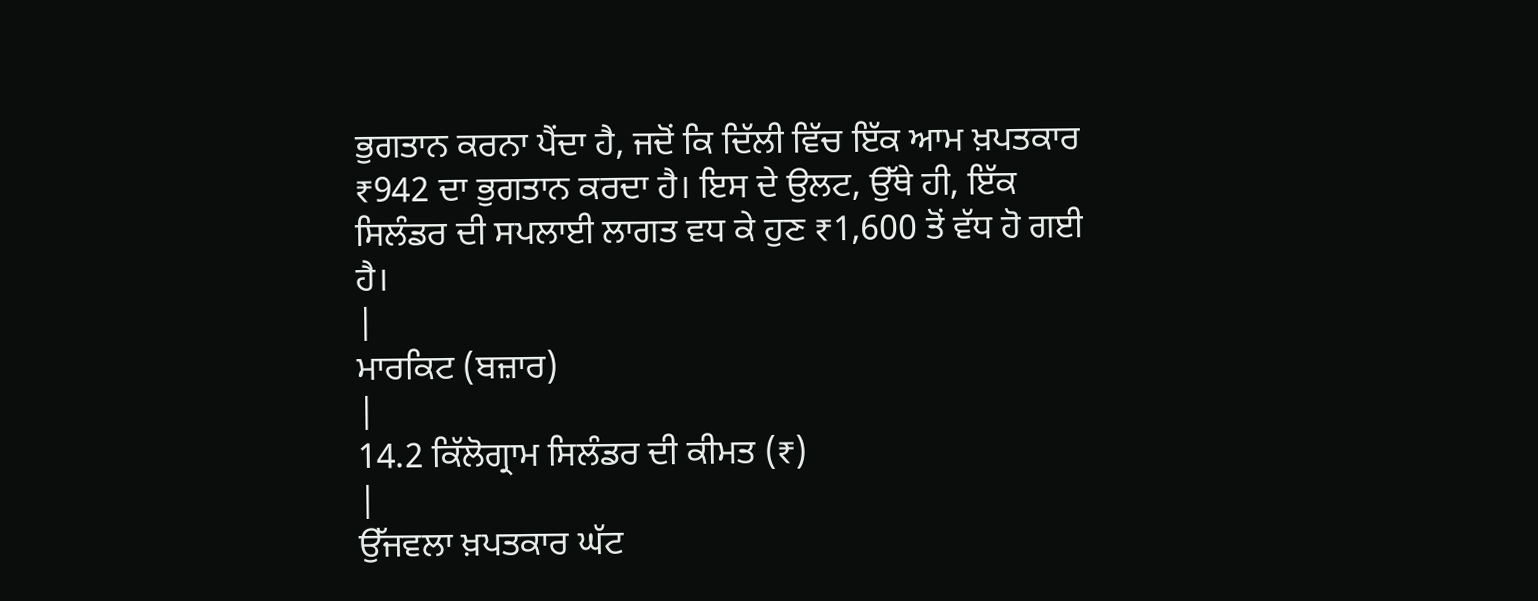ਭੁਗਤਾਨ ਕਰਨਾ ਪੈਂਦਾ ਹੈ, ਜਦੋਂ ਕਿ ਦਿੱਲੀ ਵਿੱਚ ਇੱਕ ਆਮ ਖ਼ਪਤਕਾਰ ₹942 ਦਾ ਭੁਗਤਾਨ ਕਰਦਾ ਹੈ। ਇਸ ਦੇ ਉਲਟ, ਉੱਥੇ ਹੀ, ਇੱਕ ਸਿਲੰਡਰ ਦੀ ਸਪਲਾਈ ਲਾਗਤ ਵਧ ਕੇ ਹੁਣ ₹1,600 ਤੋਂ ਵੱਧ ਹੋ ਗਈ ਹੈ।
|
ਮਾਰਕਿਟ (ਬਜ਼ਾਰ)
|
14.2 ਕਿੱਲੋਗ੍ਰਾਮ ਸਿਲੰਡਰ ਦੀ ਕੀਮਤ (₹)
|
ਉੱਜਵਲਾ ਖ਼ਪਤਕਾਰ ਘੱਟ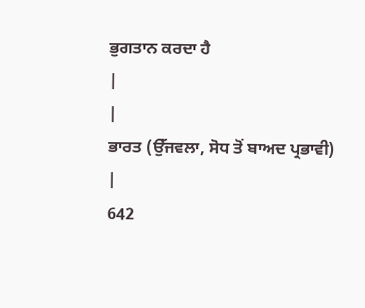ਭੁਗਤਾਨ ਕਰਦਾ ਹੈ
|
|
ਭਾਰਤ (ਉੱਜਵਲਾ, ਸੋਧ ਤੋਂ ਬਾਅਦ ਪ੍ਰਭਾਵੀ)
|
642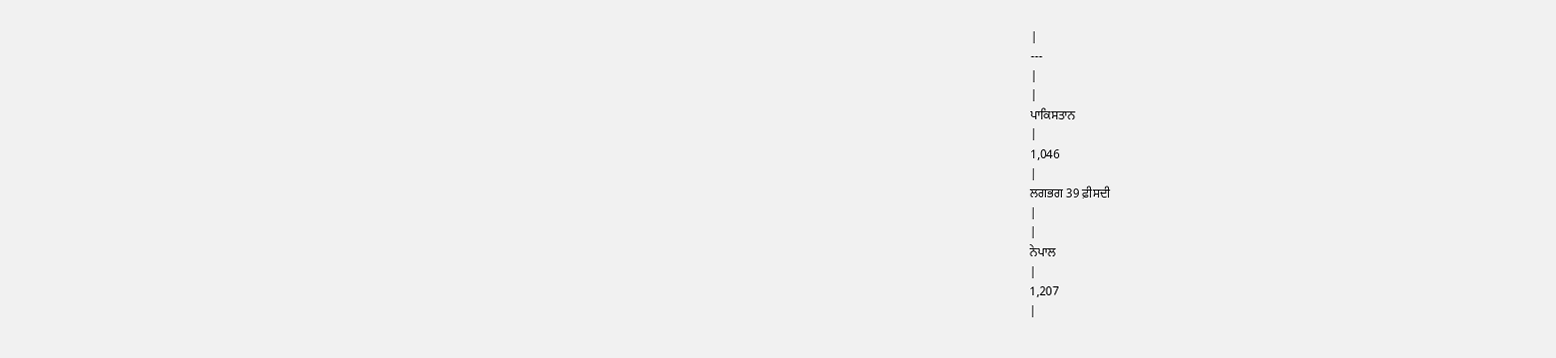|
---
|
|
ਪਾਕਿਸਤਾਨ
|
1,046
|
ਲਗਭਗ 39 ਫ਼ੀਸਦੀ
|
|
ਨੇਪਾਲ
|
1,207
|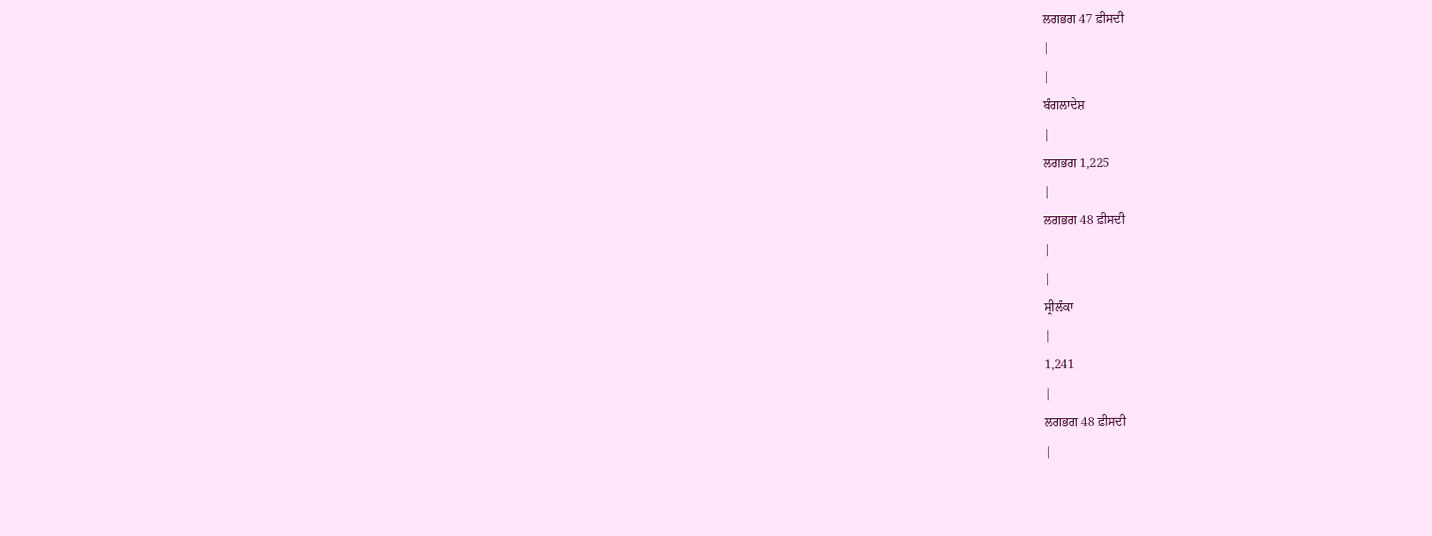ਲਗਭਗ 47 ਫ਼ੀਸਦੀ
|
|
ਬੰਗਲਾਦੇਸ਼
|
ਲਗਭਗ 1,225
|
ਲਗਭਗ 48 ਫ਼ੀਸਦੀ
|
|
ਸ੍ਰੀਲੰਕਾ
|
1,241
|
ਲਗਭਗ 48 ਫ਼ੀਸਦੀ
|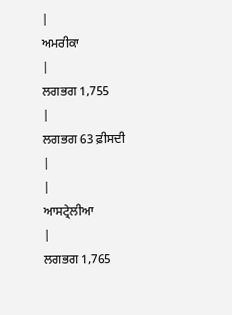|
ਅਮਰੀਕਾ
|
ਲਗਭਗ 1,755
|
ਲਗਭਗ 63 ਫ਼ੀਸਦੀ
|
|
ਆਸਟ੍ਰੇਲੀਆ
|
ਲਗਭਗ 1,765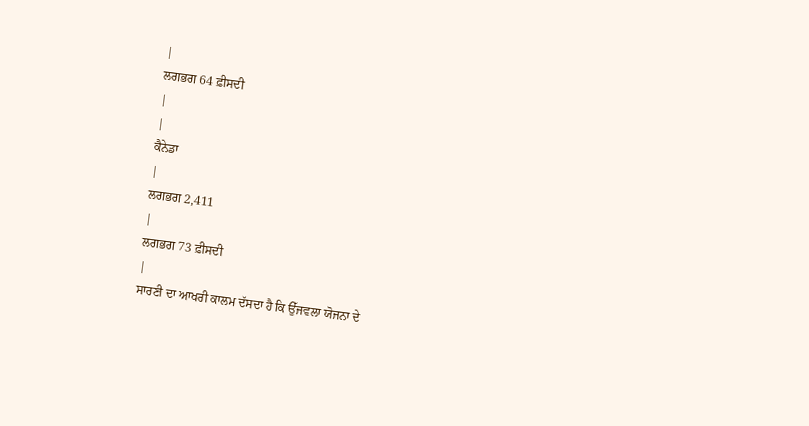|
ਲਗਭਗ 64 ਫ਼ੀਸਦੀ
|
|
ਕੈਨੇਡਾ
|
ਲਗਭਗ 2,411
|
ਲਗਭਗ 73 ਫ਼ੀਸਦੀ
|
ਸਾਰਣੀ ਦਾ ਆਖਰੀ ਕਾਲਮ ਦੱਸਦਾ ਹੈ ਕਿ ਉੱਜਵਲਾ ਯੋਜਨਾ ਦੇ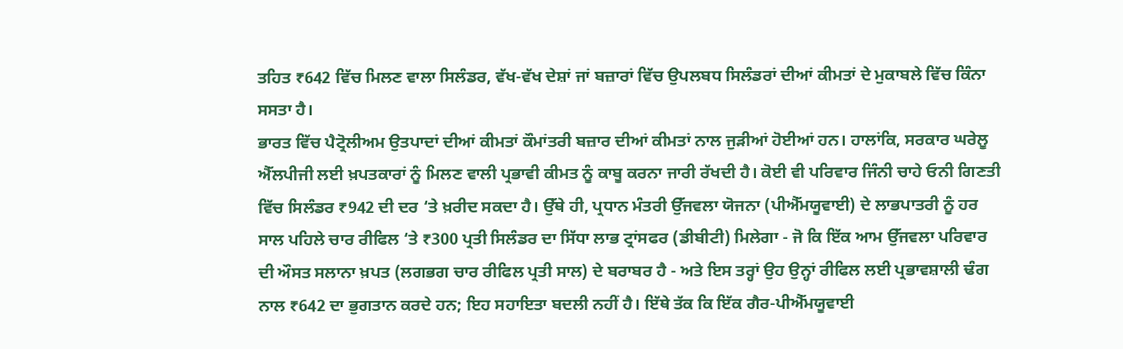ਤਹਿਤ ₹642 ਵਿੱਚ ਮਿਲਣ ਵਾਲਾ ਸਿਲੰਡਰ, ਵੱਖ-ਵੱਖ ਦੇਸ਼ਾਂ ਜਾਂ ਬਜ਼ਾਰਾਂ ਵਿੱਚ ਉਪਲਬਧ ਸਿਲੰਡਰਾਂ ਦੀਆਂ ਕੀਮਤਾਂ ਦੇ ਮੁਕਾਬਲੇ ਵਿੱਚ ਕਿੰਨਾ ਸਸਤਾ ਹੈ।
ਭਾਰਤ ਵਿੱਚ ਪੈਟ੍ਰੋਲੀਅਮ ਉਤਪਾਦਾਂ ਦੀਆਂ ਕੀਮਤਾਂ ਕੌਮਾਂਤਰੀ ਬਜ਼ਾਰ ਦੀਆਂ ਕੀਮਤਾਂ ਨਾਲ ਜੁੜੀਆਂ ਹੋਈਆਂ ਹਨ। ਹਾਲਾਂਕਿ, ਸਰਕਾਰ ਘਰੇਲੂ ਐੱਲਪੀਜੀ ਲਈ ਖ਼ਪਤਕਾਰਾਂ ਨੂੰ ਮਿਲਣ ਵਾਲੀ ਪ੍ਰਭਾਵੀ ਕੀਮਤ ਨੂੰ ਕਾਬੂ ਕਰਨਾ ਜਾਰੀ ਰੱਖਦੀ ਹੈ। ਕੋਈ ਵੀ ਪਰਿਵਾਰ ਜਿੰਨੀ ਚਾਹੇ ਓਨੀ ਗਿਣਤੀ ਵਿੱਚ ਸਿਲੰਡਰ ₹942 ਦੀ ਦਰ ‘ਤੇ ਖ਼ਰੀਦ ਸਕਦਾ ਹੈ। ਉੱਥੇ ਹੀ, ਪ੍ਰਧਾਨ ਮੰਤਰੀ ਉੱਜਵਲਾ ਯੋਜਨਾ (ਪੀਐੱਮਯੂਵਾਈ) ਦੇ ਲਾਭਪਾਤਰੀ ਨੂੰ ਹਰ ਸਾਲ ਪਹਿਲੇ ਚਾਰ ਰੀਫਿਲ ‘ਤੇ ₹300 ਪ੍ਰਤੀ ਸਿਲੰਡਰ ਦਾ ਸਿੱਧਾ ਲਾਭ ਟ੍ਰਾਂਸਫਰ (ਡੀਬੀਟੀ) ਮਿਲੇਗਾ - ਜੋ ਕਿ ਇੱਕ ਆਮ ਉੱਜਵਲਾ ਪਰਿਵਾਰ ਦੀ ਔਸਤ ਸਲਾਨਾ ਖ਼ਪਤ (ਲਗਭਗ ਚਾਰ ਰੀਫਿਲ ਪ੍ਰਤੀ ਸਾਲ) ਦੇ ਬਰਾਬਰ ਹੈ - ਅਤੇ ਇਸ ਤਰ੍ਹਾਂ ਉਹ ਉਨ੍ਹਾਂ ਰੀਫਿਲ ਲਈ ਪ੍ਰਭਾਵਸ਼ਾਲੀ ਢੰਗ ਨਾਲ ₹642 ਦਾ ਭੁਗਤਾਨ ਕਰਦੇ ਹਨ; ਇਹ ਸਹਾਇਤਾ ਬਦਲੀ ਨਹੀਂ ਹੈ। ਇੱਥੇ ਤੱਕ ਕਿ ਇੱਕ ਗੈਰ-ਪੀਐੱਮਯੂਵਾਈ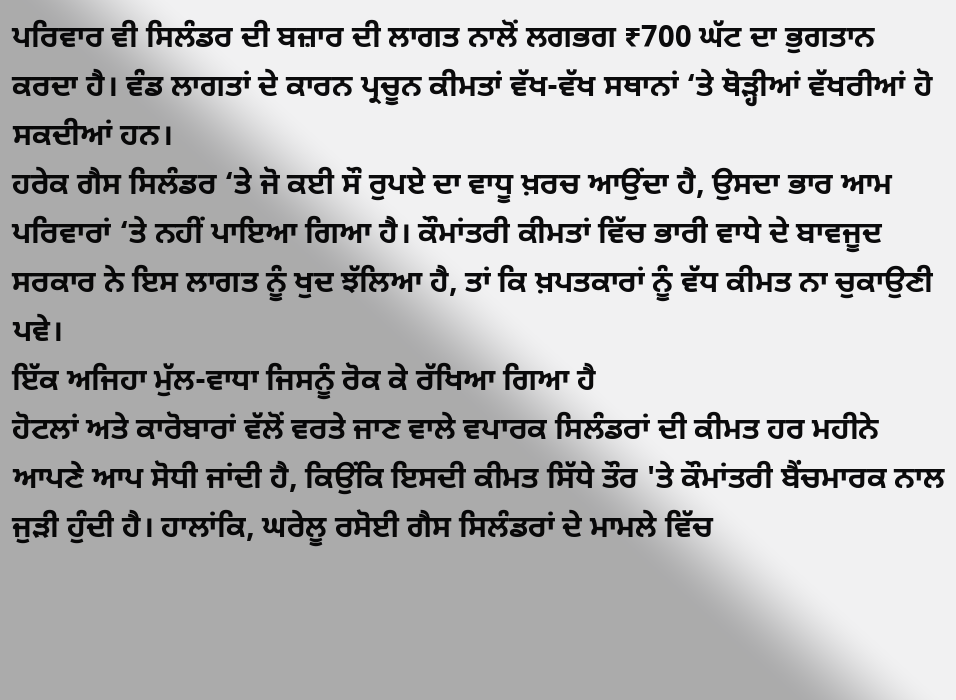ਪਰਿਵਾਰ ਵੀ ਸਿਲੰਡਰ ਦੀ ਬਜ਼ਾਰ ਦੀ ਲਾਗਤ ਨਾਲੋਂ ਲਗਭਗ ₹700 ਘੱਟ ਦਾ ਭੁਗਤਾਨ ਕਰਦਾ ਹੈ। ਵੰਡ ਲਾਗਤਾਂ ਦੇ ਕਾਰਨ ਪ੍ਰਚੂਨ ਕੀਮਤਾਂ ਵੱਖ-ਵੱਖ ਸਥਾਨਾਂ ‘ਤੇ ਥੋੜ੍ਹੀਆਂ ਵੱਖਰੀਆਂ ਹੋ ਸਕਦੀਆਂ ਹਨ।
ਹਰੇਕ ਗੈਸ ਸਿਲੰਡਰ ‘ਤੇ ਜੋ ਕਈ ਸੌ ਰੁਪਏ ਦਾ ਵਾਧੂ ਖ਼ਰਚ ਆਉਂਦਾ ਹੈ, ਉਸਦਾ ਭਾਰ ਆਮ ਪਰਿਵਾਰਾਂ ‘ਤੇ ਨਹੀਂ ਪਾਇਆ ਗਿਆ ਹੈ। ਕੌਮਾਂਤਰੀ ਕੀਮਤਾਂ ਵਿੱਚ ਭਾਰੀ ਵਾਧੇ ਦੇ ਬਾਵਜੂਦ ਸਰਕਾਰ ਨੇ ਇਸ ਲਾਗਤ ਨੂੰ ਖੁਦ ਝੱਲਿਆ ਹੈ, ਤਾਂ ਕਿ ਖ਼ਪਤਕਾਰਾਂ ਨੂੰ ਵੱਧ ਕੀਮਤ ਨਾ ਚੁਕਾਉਣੀ ਪਵੇ।
ਇੱਕ ਅਜਿਹਾ ਮੁੱਲ-ਵਾਧਾ ਜਿਸਨੂੰ ਰੋਕ ਕੇ ਰੱਖਿਆ ਗਿਆ ਹੈ
ਹੋਟਲਾਂ ਅਤੇ ਕਾਰੋਬਾਰਾਂ ਵੱਲੋਂ ਵਰਤੇ ਜਾਣ ਵਾਲੇ ਵਪਾਰਕ ਸਿਲੰਡਰਾਂ ਦੀ ਕੀਮਤ ਹਰ ਮਹੀਨੇ ਆਪਣੇ ਆਪ ਸੋਧੀ ਜਾਂਦੀ ਹੈ, ਕਿਉਂਕਿ ਇਸਦੀ ਕੀਮਤ ਸਿੱਧੇ ਤੌਰ 'ਤੇ ਕੌਮਾਂਤਰੀ ਬੈਂਚਮਾਰਕ ਨਾਲ ਜੁੜੀ ਹੁੰਦੀ ਹੈ। ਹਾਲਾਂਕਿ, ਘਰੇਲੂ ਰਸੋਈ ਗੈਸ ਸਿਲੰਡਰਾਂ ਦੇ ਮਾਮਲੇ ਵਿੱਚ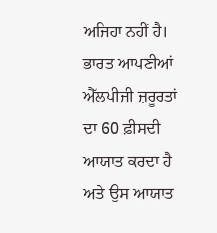ਅਜਿਹਾ ਨਹੀਂ ਹੈ। ਭਾਰਤ ਆਪਣੀਆਂ ਐੱਲਪੀਜੀ ਜ਼ਰੂਰਤਾਂ ਦਾ 60 ਫ਼ੀਸਦੀ ਆਯਾਤ ਕਰਦਾ ਹੈ ਅਤੇ ਉਸ ਆਯਾਤ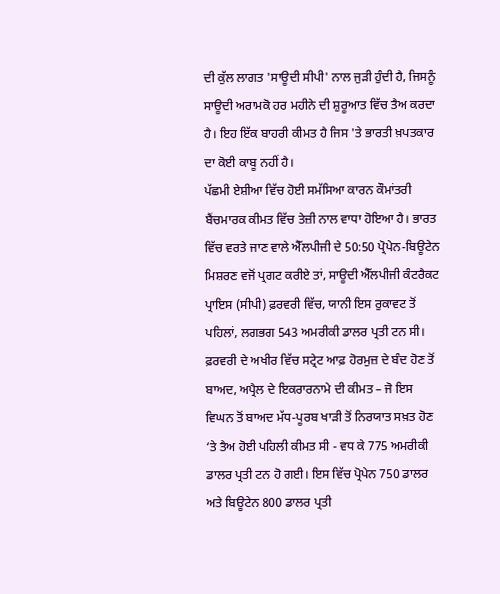ਦੀ ਕੁੱਲ ਲਾਗਤ 'ਸਾਊਦੀ ਸੀਪੀ' ਨਾਲ ਜੁੜੀ ਹੁੰਦੀ ਹੈ, ਜਿਸਨੂੰ ਸਾਊਦੀ ਅਰਾਮਕੋ ਹਰ ਮਹੀਨੇ ਦੀ ਸ਼ੁਰੂਆਤ ਵਿੱਚ ਤੈਅ ਕਰਦਾ ਹੈ। ਇਹ ਇੱਕ ਬਾਹਰੀ ਕੀਮਤ ਹੈ ਜਿਸ 'ਤੇ ਭਾਰਤੀ ਖ਼ਪਤਕਾਰ ਦਾ ਕੋਈ ਕਾਬੂ ਨਹੀਂ ਹੈ।
ਪੱਛਮੀ ਏਸ਼ੀਆ ਵਿੱਚ ਹੋਈ ਸਮੱਸਿਆ ਕਾਰਨ ਕੌਮਾਂਤਰੀ ਬੈਂਚਮਾਰਕ ਕੀਮਤ ਵਿੱਚ ਤੇਜ਼ੀ ਨਾਲ ਵਾਧਾ ਹੋਇਆ ਹੈ। ਭਾਰਤ ਵਿੱਚ ਵਰਤੇ ਜਾਣ ਵਾਲੇ ਐੱਲਪੀਜੀ ਦੇ 50:50 ਪ੍ਰੋਪੇਨ-ਬਿਊਟੇਨ ਮਿਸ਼ਰਣ ਵਜੋਂ ਪ੍ਰਗਟ ਕਰੀਏ ਤਾਂ, ਸਾਊਦੀ ਐੱਲਪੀਜੀ ਕੰਟਰੈਕਟ ਪ੍ਰਾਇਸ (ਸੀਪੀ) ਫ਼ਰਵਰੀ ਵਿੱਚ, ਯਾਨੀ ਇਸ ਰੁਕਾਵਟ ਤੋਂ ਪਹਿਲਾਂ, ਲਗਭਗ 543 ਅਮਰੀਕੀ ਡਾਲਰ ਪ੍ਰਤੀ ਟਨ ਸੀ। ਫ਼ਰਵਰੀ ਦੇ ਅਖੀਰ ਵਿੱਚ ਸਟ੍ਰੇਟ ਆਫ਼ ਹੋਰਮੁਜ਼ ਦੇ ਬੰਦ ਹੋਣ ਤੋਂ ਬਾਅਦ, ਅਪ੍ਰੈਲ ਦੇ ਇਕਰਾਰਨਾਮੇ ਦੀ ਕੀਮਤ – ਜੋ ਇਸ ਵਿਘਨ ਤੋਂ ਬਾਅਦ ਮੱਧ-ਪੂਰਬ ਖਾੜੀ ਤੋਂ ਨਿਰਯਾਤ ਸਖ਼ਤ ਹੋਣ ‘ਤੇ ਤੈਅ ਹੋਈ ਪਹਿਲੀ ਕੀਮਤ ਸੀ - ਵਧ ਕੇ 775 ਅਮਰੀਕੀ ਡਾਲਰ ਪ੍ਰਤੀ ਟਨ ਹੋ ਗਈ। ਇਸ ਵਿੱਚ ਪ੍ਰੋਪੇਨ 750 ਡਾਲਰ ਅਤੇ ਬਿਊਟੇਨ 800 ਡਾਲਰ ਪ੍ਰਤੀ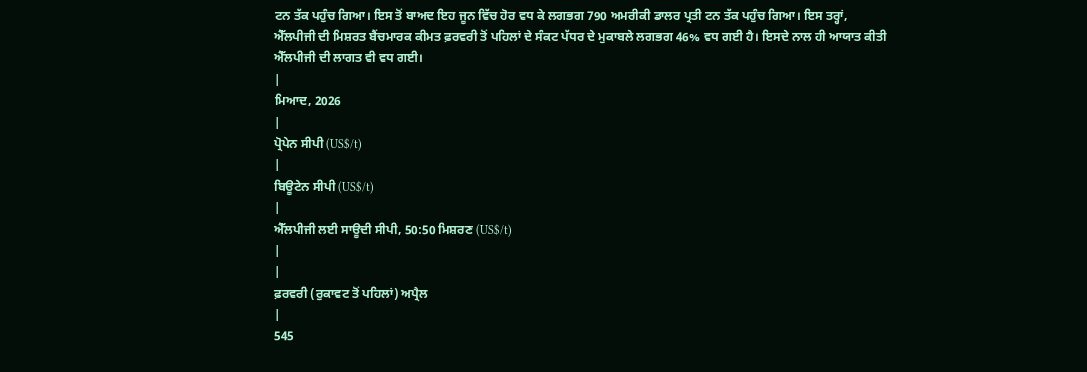ਟਨ ਤੱਕ ਪਹੁੰਚ ਗਿਆ। ਇਸ ਤੋਂ ਬਾਅਦ ਇਹ ਜੂਨ ਵਿੱਚ ਹੋਰ ਵਧ ਕੇ ਲਗਭਗ 790 ਅਮਰੀਕੀ ਡਾਲਰ ਪ੍ਰਤੀ ਟਨ ਤੱਕ ਪਹੁੰਚ ਗਿਆ। ਇਸ ਤਰ੍ਹਾਂ, ਐੱਲਪੀਜੀ ਦੀ ਮਿਸ਼ਰਤ ਬੈਂਚਮਾਰਕ ਕੀਮਤ ਫ਼ਰਵਰੀ ਤੋਂ ਪਹਿਲਾਂ ਦੇ ਸੰਕਟ ਪੱਧਰ ਦੇ ਮੁਕਾਬਲੇ ਲਗਭਗ 46% ਵਧ ਗਈ ਹੈ। ਇਸਦੇ ਨਾਲ ਹੀ ਆਯਾਤ ਕੀਤੀ ਐੱਲਪੀਜੀ ਦੀ ਲਾਗਤ ਵੀ ਵਧ ਗਈ।
|
ਮਿਆਦ, 2026
|
ਪ੍ਰੋਪੇਨ ਸੀਪੀ (US$/t)
|
ਬਿਊਟੇਨ ਸੀਪੀ (US$/t)
|
ਐੱਲਪੀਜੀ ਲਈ ਸਾਊਦੀ ਸੀਪੀ, 50:50 ਮਿਸ਼ਰਣ (US$/t)
|
|
ਫ਼ਰਵਰੀ (ਰੁਕਾਵਟ ਤੋਂ ਪਹਿਲਾਂ) ਅਪ੍ਰੈਲ
|
545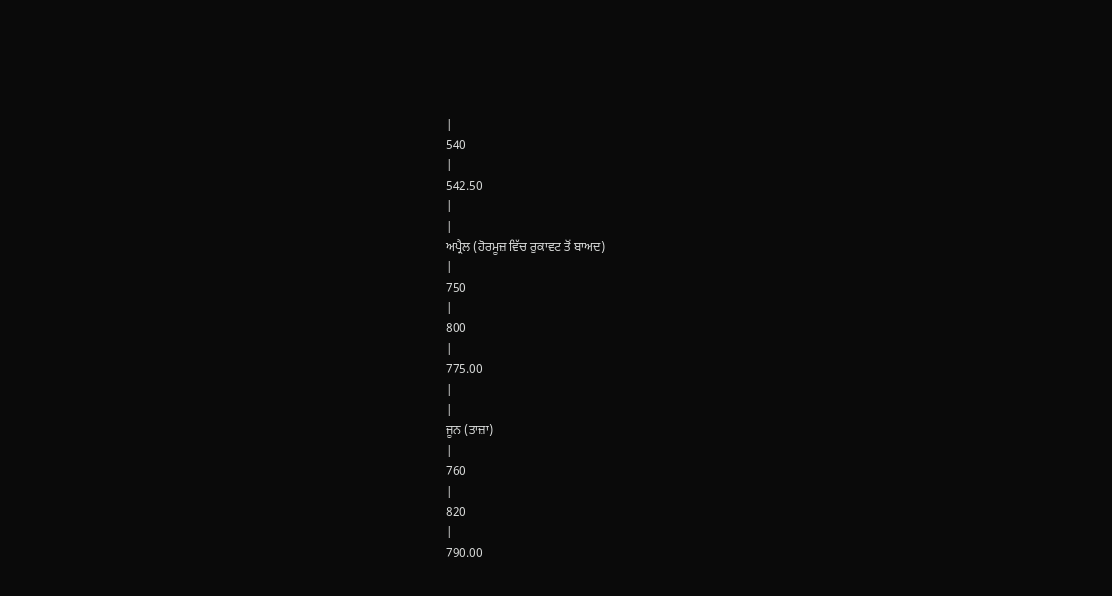|
540
|
542.50
|
|
ਅਪ੍ਰੈਲ (ਹੋਰਮੂਜ਼ ਵਿੱਚ ਰੁਕਾਵਟ ਤੋਂ ਬਾਅਦ)
|
750
|
800
|
775.00
|
|
ਜੂਨ (ਤਾਜ਼ਾ)
|
760
|
820
|
790.00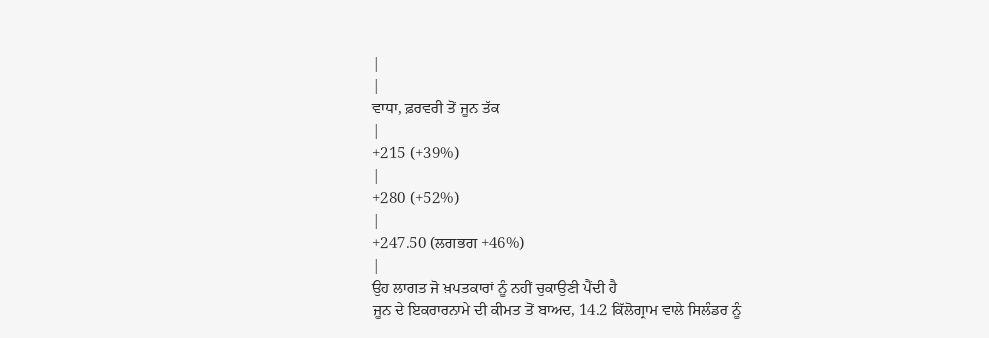|
|
ਵਾਧਾ, ਫ਼ਰਵਰੀ ਤੋਂ ਜੂਨ ਤੱਕ
|
+215 (+39%)
|
+280 (+52%)
|
+247.50 (ਲਗਭਗ +46%)
|
ਉਹ ਲਾਗਤ ਜੋ ਖ਼ਪਤਕਾਰਾਂ ਨੂੰ ਨਹੀਂ ਚੁਕਾਉਣੀ ਪੈਂਦੀ ਹੈ
ਜੂਨ ਦੇ ਇਕਰਾਰਨਾਮੇ ਦੀ ਕੀਮਤ ਤੋਂ ਬਾਅਦ, 14.2 ਕਿੱਲੋਗ੍ਰਾਮ ਵਾਲੇ ਸਿਲੰਡਰ ਨੂੰ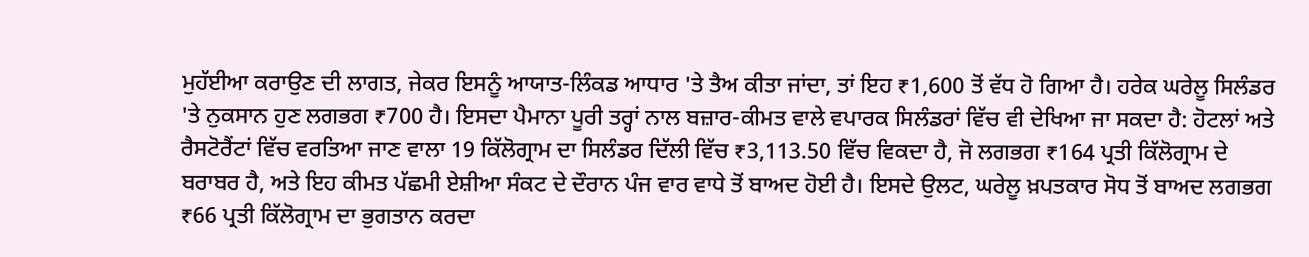ਮੁਹੱਈਆ ਕਰਾਉਣ ਦੀ ਲਾਗਤ, ਜੇਕਰ ਇਸਨੂੰ ਆਯਾਤ-ਲਿੰਕਡ ਆਧਾਰ 'ਤੇ ਤੈਅ ਕੀਤਾ ਜਾਂਦਾ, ਤਾਂ ਇਹ ₹1,600 ਤੋਂ ਵੱਧ ਹੋ ਗਿਆ ਹੈ। ਹਰੇਕ ਘਰੇਲੂ ਸਿਲੰਡਰ 'ਤੇ ਨੁਕਸਾਨ ਹੁਣ ਲਗਭਗ ₹700 ਹੈ। ਇਸਦਾ ਪੈਮਾਨਾ ਪੂਰੀ ਤਰ੍ਹਾਂ ਨਾਲ ਬਜ਼ਾਰ-ਕੀਮਤ ਵਾਲੇ ਵਪਾਰਕ ਸਿਲੰਡਰਾਂ ਵਿੱਚ ਵੀ ਦੇਖਿਆ ਜਾ ਸਕਦਾ ਹੈ: ਹੋਟਲਾਂ ਅਤੇ ਰੈਸਟੋਰੈਂਟਾਂ ਵਿੱਚ ਵਰਤਿਆ ਜਾਣ ਵਾਲਾ 19 ਕਿੱਲੋਗ੍ਰਾਮ ਦਾ ਸਿਲੰਡਰ ਦਿੱਲੀ ਵਿੱਚ ₹3,113.50 ਵਿੱਚ ਵਿਕਦਾ ਹੈ, ਜੋ ਲਗਭਗ ₹164 ਪ੍ਰਤੀ ਕਿੱਲੋਗ੍ਰਾਮ ਦੇ ਬਰਾਬਰ ਹੈ, ਅਤੇ ਇਹ ਕੀਮਤ ਪੱਛਮੀ ਏਸ਼ੀਆ ਸੰਕਟ ਦੇ ਦੌਰਾਨ ਪੰਜ ਵਾਰ ਵਾਧੇ ਤੋਂ ਬਾਅਦ ਹੋਈ ਹੈ। ਇਸਦੇ ਉਲਟ, ਘਰੇਲੂ ਖ਼ਪਤਕਾਰ ਸੋਧ ਤੋਂ ਬਾਅਦ ਲਗਭਗ ₹66 ਪ੍ਰਤੀ ਕਿੱਲੋਗ੍ਰਾਮ ਦਾ ਭੁਗਤਾਨ ਕਰਦਾ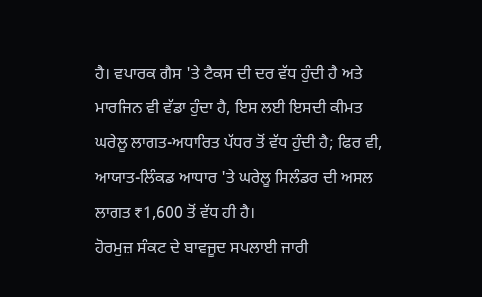ਹੈ। ਵਪਾਰਕ ਗੈਸ 'ਤੇ ਟੈਕਸ ਦੀ ਦਰ ਵੱਧ ਹੁੰਦੀ ਹੈ ਅਤੇ ਮਾਰਜਿਨ ਵੀ ਵੱਡਾ ਹੁੰਦਾ ਹੈ, ਇਸ ਲਈ ਇਸਦੀ ਕੀਮਤ ਘਰੇਲੂ ਲਾਗਤ-ਅਧਾਰਿਤ ਪੱਧਰ ਤੋਂ ਵੱਧ ਹੁੰਦੀ ਹੈ; ਫਿਰ ਵੀ, ਆਯਾਤ-ਲਿੰਕਡ ਆਧਾਰ 'ਤੇ ਘਰੇਲੂ ਸਿਲੰਡਰ ਦੀ ਅਸਲ ਲਾਗਤ ₹1,600 ਤੋਂ ਵੱਧ ਹੀ ਹੈ।
ਹੋਰਮੁਜ਼ ਸੰਕਟ ਦੇ ਬਾਵਜੂਦ ਸਪਲਾਈ ਜਾਰੀ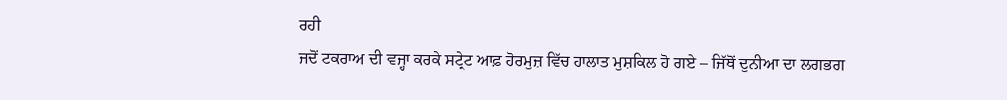ਰਹੀ
ਜਦੋਂ ਟਕਰਾਅ ਦੀ ਵਜ੍ਹਾ ਕਰਕੇ ਸਟ੍ਰੇਟ ਆਫ਼ ਹੋਰਮੁਜ਼ ਵਿੱਚ ਹਾਲਾਤ ਮੁਸ਼ਕਿਲ ਹੋ ਗਏ – ਜਿੱਥੋਂ ਦੁਨੀਆ ਦਾ ਲਗਭਗ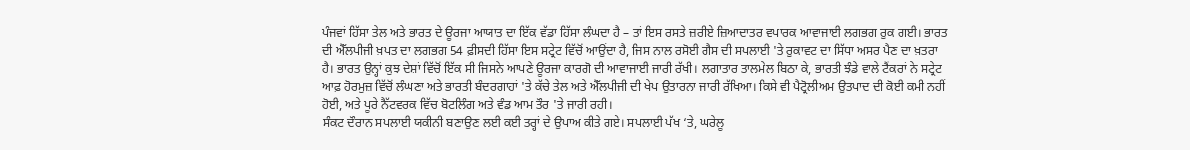ਪੰਜਵਾਂ ਹਿੱਸਾ ਤੇਲ ਅਤੇ ਭਾਰਤ ਦੇ ਊਰਜਾ ਆਯਾਤ ਦਾ ਇੱਕ ਵੱਡਾ ਹਿੱਸਾ ਲੰਘਦਾ ਹੈ – ਤਾਂ ਇਸ ਰਸਤੇ ਜ਼ਰੀਏ ਜ਼ਿਆਦਾਤਰ ਵਪਾਰਕ ਆਵਾਜਾਈ ਲਗਭਗ ਰੁਕ ਗਈ। ਭਾਰਤ ਦੀ ਐੱਲਪੀਜੀ ਖ਼ਪਤ ਦਾ ਲਗਭਗ 54 ਫ਼ੀਸਦੀ ਹਿੱਸਾ ਇਸ ਸਟ੍ਰੇਟ ਵਿੱਚੋਂ ਆਉਂਦਾ ਹੈ, ਜਿਸ ਨਾਲ ਰਸੋਈ ਗੈਸ ਦੀ ਸਪਲਾਈ 'ਤੇ ਰੁਕਾਵਟ ਦਾ ਸਿੱਧਾ ਅਸਰ ਪੈਣ ਦਾ ਖ਼ਤਰਾ ਹੈ। ਭਾਰਤ ਉਨ੍ਹਾਂ ਕੁਝ ਦੇਸ਼ਾਂ ਵਿੱਚੋਂ ਇੱਕ ਸੀ ਜਿਸਨੇ ਆਪਣੇ ਊਰਜਾ ਕਾਰਗੋ ਦੀ ਆਵਾਜਾਈ ਜਾਰੀ ਰੱਖੀ। ਲਗਾਤਾਰ ਤਾਲਮੇਲ ਬਿਠਾ ਕੇ, ਭਾਰਤੀ ਝੰਡੇ ਵਾਲੇ ਟੈਂਕਰਾਂ ਨੇ ਸਟ੍ਰੇਟ ਆਫ਼ ਹੋਰਮੁਜ਼ ਵਿੱਚੋਂ ਲੰਘਣਾ ਅਤੇ ਭਾਰਤੀ ਬੰਦਰਗਾਹਾਂ 'ਤੇ ਕੱਚੇ ਤੇਲ ਅਤੇ ਐੱਲਪੀਜੀ ਦੀ ਖੇਪ ਉਤਾਰਨਾ ਜਾਰੀ ਰੱਖਿਆ। ਕਿਸੇ ਵੀ ਪੈਟ੍ਰੋਲੀਅਮ ਉਤਪਾਦ ਦੀ ਕੋਈ ਕਮੀ ਨਹੀਂ ਹੋਈ, ਅਤੇ ਪੂਰੇ ਨੈੱਟਵਰਕ ਵਿੱਚ ਬੋਟਲਿੰਗ ਅਤੇ ਵੰਡ ਆਮ ਤੌਰ 'ਤੇ ਜਾਰੀ ਰਹੀ।
ਸੰਕਟ ਦੌਰਾਨ ਸਪਲਾਈ ਯਕੀਨੀ ਬਣਾਉਣ ਲਈ ਕਈ ਤਰ੍ਹਾਂ ਦੇ ਉਪਾਅ ਕੀਤੇ ਗਏ। ਸਪਲਾਈ ਪੱਖ ‘ਤੇ, ਘਰੇਲੂ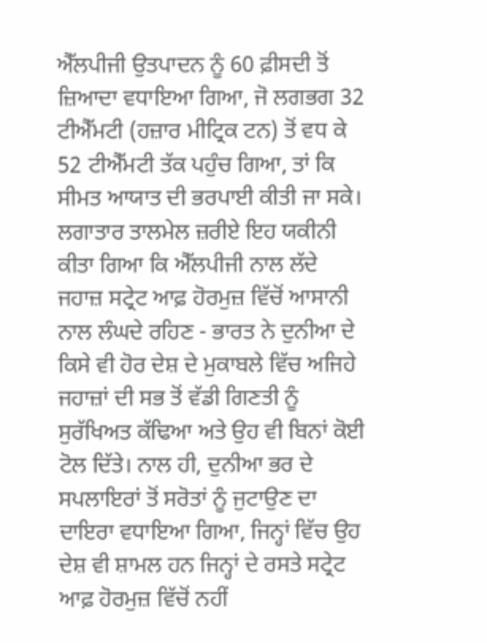ਐੱਲਪੀਜੀ ਉਤਪਾਦਨ ਨੂੰ 60 ਫ਼ੀਸਦੀ ਤੋਂ ਜ਼ਿਆਦਾ ਵਧਾਇਆ ਗਿਆ, ਜੋ ਲਗਭਗ 32 ਟੀਐੱਮਟੀ (ਹਜ਼ਾਰ ਮੀਟ੍ਰਿਕ ਟਨ) ਤੋਂ ਵਧ ਕੇ 52 ਟੀਐੱਮਟੀ ਤੱਕ ਪਹੁੰਚ ਗਿਆ, ਤਾਂ ਕਿ ਸੀਮਤ ਆਯਾਤ ਦੀ ਭਰਪਾਈ ਕੀਤੀ ਜਾ ਸਕੇ। ਲਗਾਤਾਰ ਤਾਲਮੇਲ ਜ਼ਰੀਏ ਇਹ ਯਕੀਨੀ ਕੀਤਾ ਗਿਆ ਕਿ ਐੱਲਪੀਜੀ ਨਾਲ ਲੱਦੇ ਜਹਾਜ਼ ਸਟ੍ਰੇਟ ਆਫ਼ ਹੋਰਮੁਜ਼ ਵਿੱਚੋਂ ਆਸਾਨੀ ਨਾਲ ਲੰਘਦੇ ਰਹਿਣ - ਭਾਰਤ ਨੇ ਦੁਨੀਆ ਦੇ ਕਿਸੇ ਵੀ ਹੋਰ ਦੇਸ਼ ਦੇ ਮੁਕਾਬਲੇ ਵਿੱਚ ਅਜਿਹੇ ਜਹਾਜ਼ਾਂ ਦੀ ਸਭ ਤੋਂ ਵੱਡੀ ਗਿਣਤੀ ਨੂੰ ਸੁਰੱਖਿਅਤ ਕੱਢਿਆ ਅਤੇ ਉਹ ਵੀ ਬਿਨਾਂ ਕੋਈ ਟੋਲ ਦਿੱਤੇ। ਨਾਲ ਹੀ, ਦੁਨੀਆ ਭਰ ਦੇ ਸਪਲਾਇਰਾਂ ਤੋਂ ਸਰੋਤਾਂ ਨੂੰ ਜੁਟਾਉਣ ਦਾ ਦਾਇਰਾ ਵਧਾਇਆ ਗਿਆ, ਜਿਨ੍ਹਾਂ ਵਿੱਚ ਉਹ ਦੇਸ਼ ਵੀ ਸ਼ਾਮਲ ਹਨ ਜਿਨ੍ਹਾਂ ਦੇ ਰਸਤੇ ਸਟ੍ਰੇਟ ਆਫ਼ ਹੋਰਮੁਜ਼ ਵਿੱਚੋਂ ਨਹੀਂ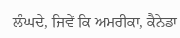ਲੰਘਦੇ, ਜਿਵੇਂ ਕਿ ਅਮਰੀਕਾ, ਕੈਨੇਡਾ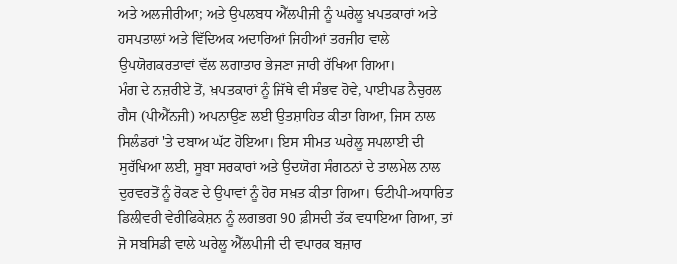ਅਤੇ ਅਲਜੀਰੀਆ; ਅਤੇ ਉਪਲਬਧ ਐੱਲਪੀਜੀ ਨੂੰ ਘਰੇਲੂ ਖ਼ਪਤਕਾਰਾਂ ਅਤੇ ਹਸਪਤਾਲਾਂ ਅਤੇ ਵਿੱਦਿਅਕ ਅਦਾਰਿਆਂ ਜਿਹੀਆਂ ਤਰਜੀਹ ਵਾਲੇ ਉਪਯੋਗਕਰਤਾਵਾਂ ਵੱਲ ਲਗਾਤਾਰ ਭੇਜਣਾ ਜਾਰੀ ਰੱਖਿਆ ਗਿਆ।
ਮੰਗ ਦੇ ਨਜ਼ਰੀਏ ਤੋਂ, ਖ਼ਪਤਕਾਰਾਂ ਨੂੰ ਜਿੱਥੇ ਵੀ ਸੰਭਵ ਹੋਵੇ, ਪਾਈਪਡ ਨੈਚੁਰਲ ਗੈਸ (ਪੀਐੱਨਜੀ) ਅਪਨਾਉਣ ਲਈ ਉਤਸ਼ਾਹਿਤ ਕੀਤਾ ਗਿਆ, ਜਿਸ ਨਾਲ ਸਿਲੰਡਰਾਂ 'ਤੇ ਦਬਾਅ ਘੱਟ ਹੋਇਆ। ਇਸ ਸੀਮਤ ਘਰੇਲੂ ਸਪਲਾਈ ਦੀ ਸੁਰੱਖਿਆ ਲਈ, ਸੂਬਾ ਸਰਕਾਰਾਂ ਅਤੇ ਉਦਯੋਗ ਸੰਗਠਨਾਂ ਦੇ ਤਾਲਮੇਲ ਨਾਲ ਦੁਰਵਰਤੋਂ ਨੂੰ ਰੋਕਣ ਦੇ ਉਪਾਵਾਂ ਨੂੰ ਹੋਰ ਸਖ਼ਤ ਕੀਤਾ ਗਿਆ। ਓਟੀਪੀ-ਅਧਾਰਿਤ ਡਿਲੀਵਰੀ ਵੇਰੀਫਿਕੇਸ਼ਨ ਨੂੰ ਲਗਭਗ 90 ਫ਼ੀਸਦੀ ਤੱਕ ਵਧਾਇਆ ਗਿਆ, ਤਾਂ ਜੋ ਸਬਸਿਡੀ ਵਾਲੇ ਘਰੇਲੂ ਐੱਲਪੀਜੀ ਦੀ ਵਪਾਰਕ ਬਜ਼ਾਰ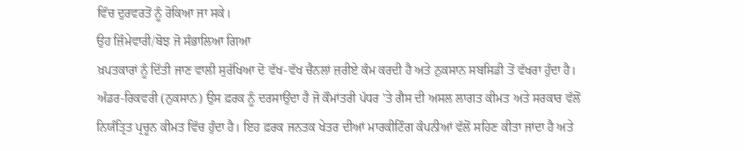ਵਿੱਚ ਦੁਰਵਰਤੋਂ ਨੂੰ ਰੋਕਿਆ ਜਾ ਸਕੇ।
ਉਹ ਜ਼ਿੰਮੇਵਾਰੀ/ਬੋਝ ਜੋ ਸੰਭਾਲਿਆ ਗਿਆ
ਖ਼ਪਤਕਾਰਾਂ ਨੂੰ ਦਿੱਤੀ ਜਾਣ ਵਾਲੀ ਸੁਰੱਖਿਆ ਦੋ ਵੱਖ-ਵੱਖ ਚੈਨਲਾਂ ਜ਼ਰੀਏ ਕੰਮ ਕਰਦੀ ਹੈ ਅਤੇ ਨੁਕਸਾਨ ਸਬਸਿਡੀ ਤੋਂ ਵੱਖਰਾ ਹੁੰਦਾ ਹੈ। ਅੰਡਰ-ਰਿਕਵਰੀ (ਨੁਕਸਾਨ) ਉਸ ਫ਼ਰਕ ਨੂੰ ਦਰਸਾਉਂਦਾ ਹੈ ਜੋ ਕੌਮਾਂਤਰੀ ਪੱਧਰ 'ਤੇ ਗੈਸ ਦੀ ਅਸਲ ਲਾਗਤ ਕੀਮਤ ਅਤੇ ਸਰਕਾਰ ਵੱਲੋਂ ਨਿਯੰਤ੍ਰਿਤ ਪ੍ਰਚੂਨ ਕੀਮਤ ਵਿੱਚ ਹੁੰਦਾ ਹੈ। ਇਹ ਫ਼ਰਕ ਜਨਤਕ ਖੇਤਰ ਦੀਆਂ ਮਾਰਕੀਟਿੰਗ ਕੰਪਨੀਆਂ ਵੱਲੋਂ ਸਹਿਣ ਕੀਤਾ ਜਾਂਦਾ ਹੈ ਅਤੇ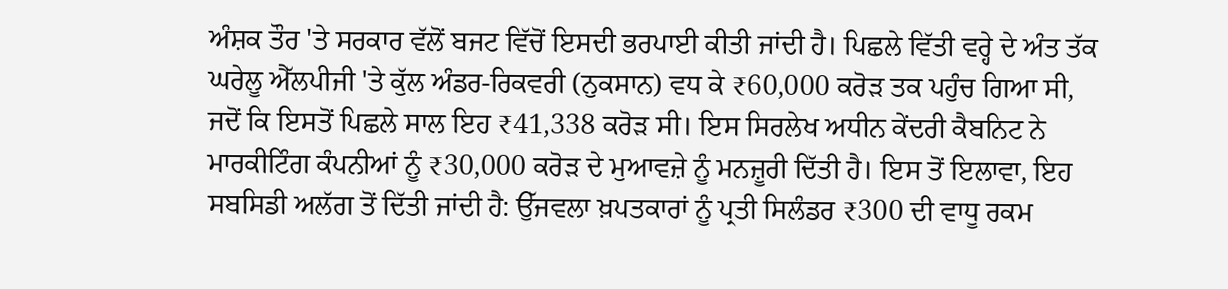ਅੰਸ਼ਕ ਤੌਰ 'ਤੇ ਸਰਕਾਰ ਵੱਲੋਂ ਬਜਟ ਵਿੱਚੋਂ ਇਸਦੀ ਭਰਪਾਈ ਕੀਤੀ ਜਾਂਦੀ ਹੈ। ਪਿਛਲੇ ਵਿੱਤੀ ਵਰ੍ਹੇ ਦੇ ਅੰਤ ਤੱਕ ਘਰੇਲੂ ਐੱਲਪੀਜੀ 'ਤੇ ਕੁੱਲ ਅੰਡਰ-ਰਿਕਵਰੀ (ਨੁਕਸਾਨ) ਵਧ ਕੇ ₹60,000 ਕਰੋੜ ਤਕ ਪਹੁੰਚ ਗਿਆ ਸੀ, ਜਦੋਂ ਕਿ ਇਸਤੋਂ ਪਿਛਲੇ ਸਾਲ ਇਹ ₹41,338 ਕਰੋੜ ਸੀ। ਇਸ ਸਿਰਲੇਖ ਅਧੀਨ ਕੇਂਦਰੀ ਕੈਬਨਿਟ ਨੇ ਮਾਰਕੀਟਿੰਗ ਕੰਪਨੀਆਂ ਨੂੰ ₹30,000 ਕਰੋੜ ਦੇ ਮੁਆਵਜ਼ੇ ਨੂੰ ਮਨਜ਼ੂਰੀ ਦਿੱਤੀ ਹੈ। ਇਸ ਤੋਂ ਇਲਾਵਾ, ਇਹ ਸਬਸਿਡੀ ਅਲੱਗ ਤੋਂ ਦਿੱਤੀ ਜਾਂਦੀ ਹੈ: ਉੱਜਵਲਾ ਖ਼ਪਤਕਾਰਾਂ ਨੂੰ ਪ੍ਰਤੀ ਸਿਲੰਡਰ ₹300 ਦੀ ਵਾਧੂ ਰਕਮ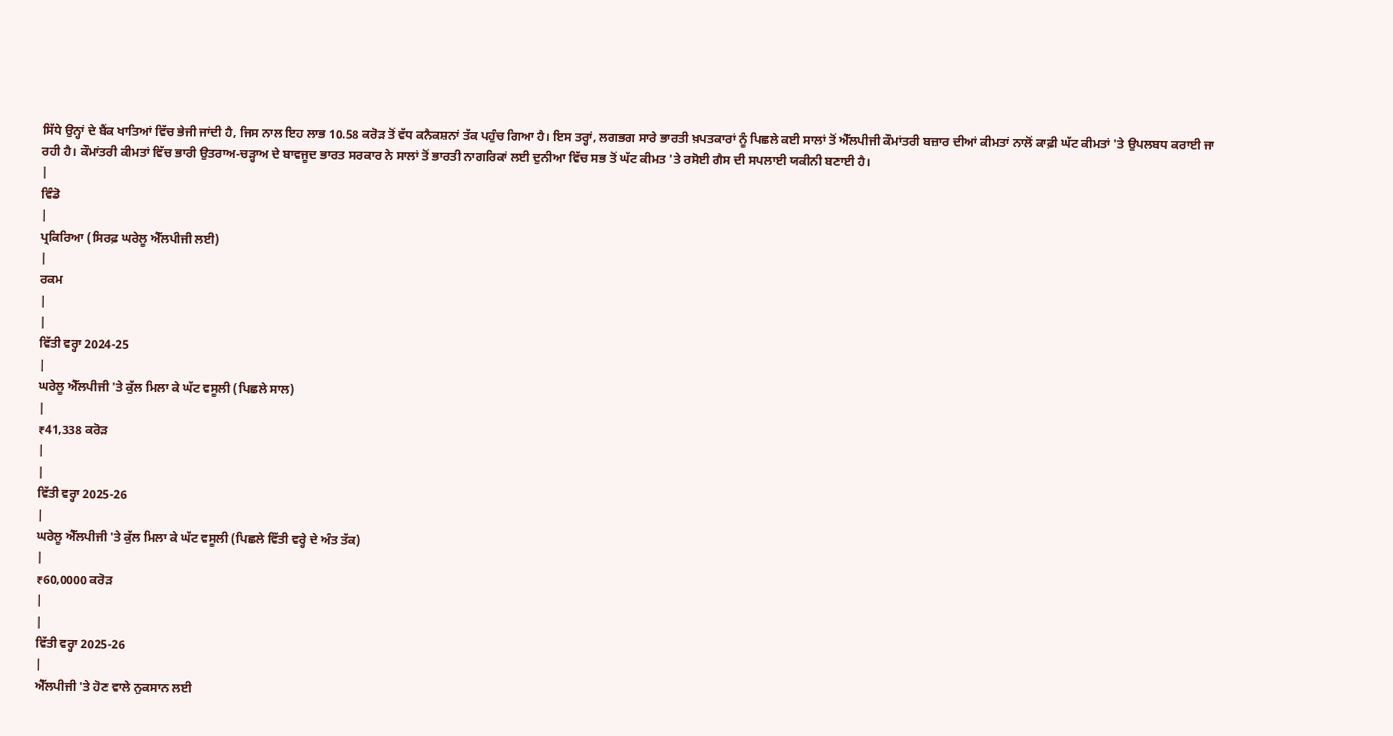ਸਿੱਧੇ ਉਨ੍ਹਾਂ ਦੇ ਬੈਂਕ ਖਾਤਿਆਂ ਵਿੱਚ ਭੇਜੀ ਜਾਂਦੀ ਹੈ, ਜਿਸ ਨਾਲ ਇਹ ਲਾਭ 10.58 ਕਰੋੜ ਤੋਂ ਵੱਧ ਕਨੈਕਸ਼ਨਾਂ ਤੱਕ ਪਹੁੰਚ ਗਿਆ ਹੈ। ਇਸ ਤਰ੍ਹਾਂ, ਲਗਭਗ ਸਾਰੇ ਭਾਰਤੀ ਖ਼ਪਤਕਾਰਾਂ ਨੂੰ ਪਿਛਲੇ ਕਈ ਸਾਲਾਂ ਤੋਂ ਐੱਲਪੀਜੀ ਕੌਮਾਂਤਰੀ ਬਜ਼ਾਰ ਦੀਆਂ ਕੀਮਤਾਂ ਨਾਲੋਂ ਕਾਫ਼ੀ ਘੱਟ ਕੀਮਤਾਂ 'ਤੇ ਉਪਲਬਧ ਕਰਾਈ ਜਾ ਰਹੀ ਹੈ। ਕੌਮਾਂਤਰੀ ਕੀਮਤਾਂ ਵਿੱਚ ਭਾਰੀ ਉਤਰਾਅ-ਚੜ੍ਹਾਅ ਦੇ ਬਾਵਜੂਦ ਭਾਰਤ ਸਰਕਾਰ ਨੇ ਸਾਲਾਂ ਤੋਂ ਭਾਰਤੀ ਨਾਗਰਿਕਾਂ ਲਈ ਦੁਨੀਆ ਵਿੱਚ ਸਭ ਤੋਂ ਘੱਟ ਕੀਮਤ 'ਤੇ ਰਸੋਈ ਗੈਸ ਦੀ ਸਪਲਾਈ ਯਕੀਨੀ ਬਣਾਈ ਹੈ।
|
ਵਿੰਡੋ
|
ਪ੍ਰਕਿਰਿਆ (ਸਿਰਫ਼ ਘਰੇਲੂ ਐੱਲਪੀਜੀ ਲਈ)
|
ਰਕਮ
|
|
ਵਿੱਤੀ ਵਰ੍ਹਾ 2024-25
|
ਘਰੇਲੂ ਐੱਲਪੀਜੀ 'ਤੇ ਕੁੱਲ ਮਿਲਾ ਕੇ ਘੱਟ ਵਸੂਲੀ (ਪਿਛਲੇ ਸਾਲ)
|
₹41,338 ਕਰੋੜ
|
|
ਵਿੱਤੀ ਵਰ੍ਹਾ 2025-26
|
ਘਰੇਲੂ ਐੱਲਪੀਜੀ 'ਤੇ ਕੁੱਲ ਮਿਲਾ ਕੇ ਘੱਟ ਵਸੂਲੀ (ਪਿਛਲੇ ਵਿੱਤੀ ਵਰ੍ਹੇ ਦੇ ਅੰਤ ਤੱਕ)
|
₹60,0000 ਕਰੋੜ
|
|
ਵਿੱਤੀ ਵਰ੍ਹਾ 2025-26
|
ਐੱਲਪੀਜੀ 'ਤੇ ਹੋਣ ਵਾਲੇ ਨੁਕਸਾਨ ਲਈ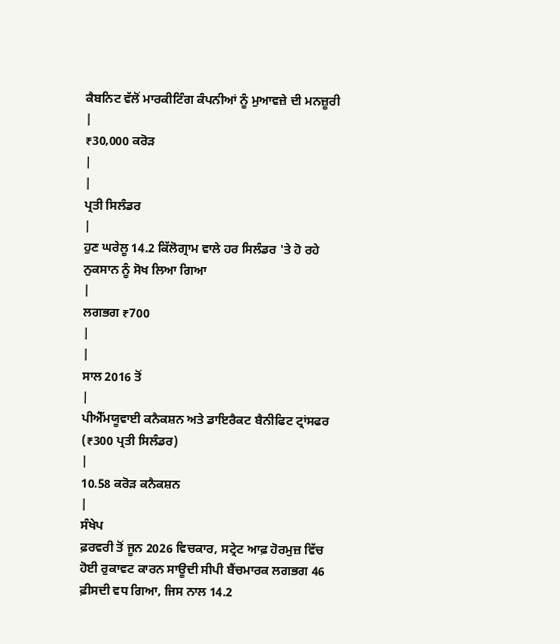ਕੈਬਨਿਟ ਵੱਲੋਂ ਮਾਰਕੀਟਿੰਗ ਕੰਪਨੀਆਂ ਨੂੰ ਮੁਆਵਜ਼ੇ ਦੀ ਮਨਜ਼ੂਰੀ
|
₹30,000 ਕਰੋੜ
|
|
ਪ੍ਰਤੀ ਸਿਲੰਡਰ
|
ਹੁਣ ਘਰੇਲੂ 14.2 ਕਿੱਲੋਗ੍ਰਾਮ ਵਾਲੇ ਹਰ ਸਿਲੰਡਰ 'ਤੇ ਹੋ ਰਹੇ ਨੁਕਸਾਨ ਨੂੰ ਸੋਖ ਲਿਆ ਗਿਆ
|
ਲਗਭਗ ₹700
|
|
ਸਾਲ 2016 ਤੋਂ
|
ਪੀਐੱਮਯੂਵਾਈ ਕਨੈਕਸ਼ਨ ਅਤੇ ਡਾਇਰੈਕਟ ਬੈਨੀਫਿਟ ਟ੍ਰਾਂਸਫਰ (₹300 ਪ੍ਰਤੀ ਸਿਲੰਡਰ)
|
10.58 ਕਰੋੜ ਕਨੈਕਸ਼ਨ
|
ਸੰਖੇਪ
ਫ਼ਰਵਰੀ ਤੋਂ ਜੂਨ 2026 ਵਿਚਕਾਰ, ਸਟ੍ਰੇਟ ਆਫ਼ ਹੋਰਮੁਜ਼ ਵਿੱਚ ਹੋਈ ਰੁਕਾਵਟ ਕਾਰਨ ਸਾਊਦੀ ਸੀਪੀ ਬੈਂਚਮਾਰਕ ਲਗਭਗ 46 ਫ਼ੀਸਦੀ ਵਧ ਗਿਆ, ਜਿਸ ਨਾਲ 14.2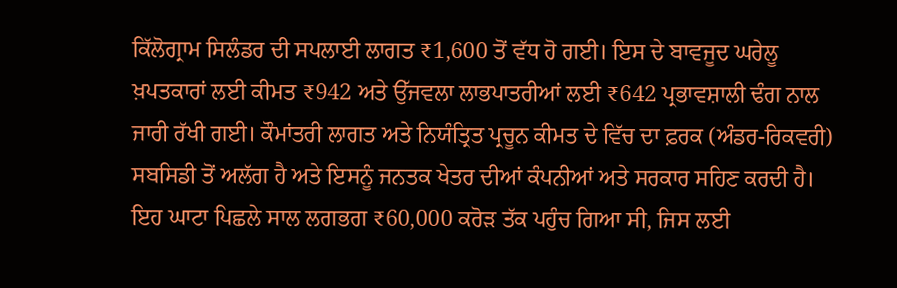ਕਿੱਲੋਗ੍ਰਾਮ ਸਿਲੰਡਰ ਦੀ ਸਪਲਾਈ ਲਾਗਤ ₹1,600 ਤੋਂ ਵੱਧ ਹੋ ਗਈ। ਇਸ ਦੇ ਬਾਵਜੂਦ ਘਰੇਲੂ ਖ਼ਪਤਕਾਰਾਂ ਲਈ ਕੀਮਤ ₹942 ਅਤੇ ਉੱਜਵਲਾ ਲਾਭਪਾਤਰੀਆਂ ਲਈ ₹642 ਪ੍ਰਭਾਵਸ਼ਾਲੀ ਢੰਗ ਨਾਲ ਜਾਰੀ ਰੱਖੀ ਗਈ। ਕੌਮਾਂਤਰੀ ਲਾਗਤ ਅਤੇ ਨਿਯੰਤ੍ਰਿਤ ਪ੍ਰਚੂਨ ਕੀਮਤ ਦੇ ਵਿੱਚ ਦਾ ਫ਼ਰਕ (ਅੰਡਰ-ਰਿਕਵਰੀ) ਸਬਸਿਡੀ ਤੋਂ ਅਲੱਗ ਹੈ ਅਤੇ ਇਸਨੂੰ ਜਨਤਕ ਖੇਤਰ ਦੀਆਂ ਕੰਪਨੀਆਂ ਅਤੇ ਸਰਕਾਰ ਸਹਿਣ ਕਰਦੀ ਹੈ। ਇਹ ਘਾਟਾ ਪਿਛਲੇ ਸਾਲ ਲਗਭਗ ₹60,000 ਕਰੋੜ ਤੱਕ ਪਹੁੰਚ ਗਿਆ ਸੀ, ਜਿਸ ਲਈ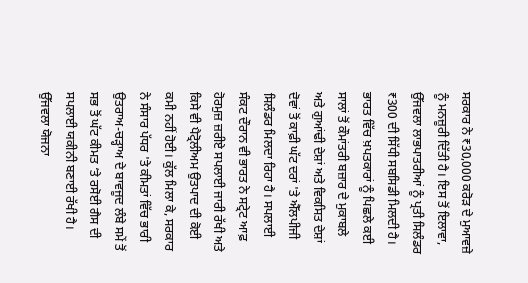ਸਰਕਾਰ ਨੇ ₹30,000 ਕਰੋੜ ਦੇ ਮੁਆਵਜ਼ੇ ਨੂੰ ਮਨਜ਼ੂਰੀ ਦਿੱਤੀ ਹੈ। ਇਸ ਤੋਂ ਇਲਾਵਾ, ਉੱਜਵਲਾ ਲਾਭਪਾਤਰੀਆਂ ਨੂੰ ਪ੍ਰਤੀ ਸਿਲੰਡਰ ₹300 ਦੀ ਸਿੱਧੀ ਸਬਸਿਡੀ ਮਿਲਦੀ ਹੈ। ਭਾਰਤ ਵਿੱਚ ਖ਼ਪਤਕਾਰਾਂ ਨੂੰ ਪਿਛਲੇ ਕਈ ਸਾਲਾਂ ਤੋਂ ਕੌਮਾਂਤਰੀ ਬਜ਼ਾਰ ਦੇ ਮੁਕਾਬਲੇ ਅਤੇ ਗੁਆਂਢੀ ਦੇਸ਼ਾਂ ਅਤੇ ਵਿਕਸਿਤ ਦੇਸ਼ਾਂ ਦੋਵਾਂ ਤੋਂ ਕਾਫ਼ੀ ਘੱਟ ਦਰਾਂ 'ਤੇ ਐੱਲਪੀਜੀ ਸਿਲੰਡਰ ਮਿਲਦਾ ਰਿਹਾ ਹੈ। ਸਪਲਾਈ ਸੰਕਟ ਦੌਰਾਨ ਵੀ ਭਾਰਤ ਨੇ ਸਟ੍ਰੇਟ ਆਫ਼ ਹੋਰਮੁਜ਼ ਜ਼ਰੀਏ ਸਪਲਾਈ ਜਾਰੀ ਰੱਖੀ ਅਤੇ ਕਿਸੇ ਵੀ ਪੈਟ੍ਰੋਲੀਅਮ ਉਤਪਾਦ ਦੀ ਕੋਈ ਕਮੀ ਨਹੀਂ ਹੋਈ। ਕੁੱਲ ਮਿਲਾ ਕੇ, ਸਰਕਾਰ ਨੇ ਸੰਸਾਰ ਪੱਧਰ 'ਤੇ ਕੀਮਤਾਂ ਵਿੱਚ ਭਾਰੀ ਉਤਰਾਅ-ਚੜ੍ਹਾਅ ਦੇ ਬਾਵਜੂਦ ਲੰਬੇ ਸਮੇਂ ਤੋਂ ਸਭ ਤੋਂ ਘੱਟ ਕੀਮਤ ‘ਤੇ ਰਸੋਈ ਗੈਸ ਦੀ ਸਪਲਾਈ ਯਕੀਨੀ ਬਣਾਈ ਰੱਖੀ ਹੈ।
ਉੱਜਵਲਾ ਯੋਜਨਾ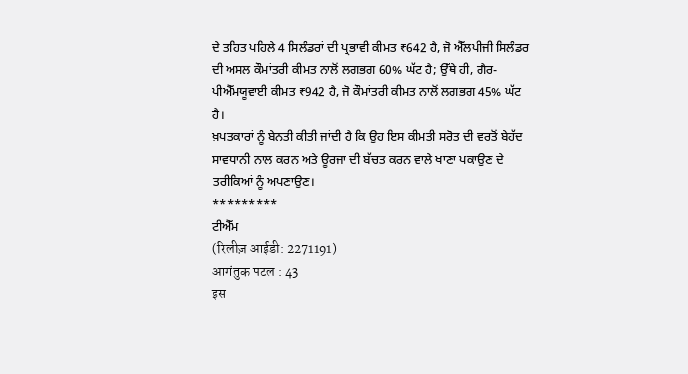ਦੇ ਤਹਿਤ ਪਹਿਲੇ 4 ਸਿਲੰਡਰਾਂ ਦੀ ਪ੍ਰਭਾਵੀ ਕੀਮਤ ₹642 ਹੈ, ਜੋ ਐੱਲਪੀਜੀ ਸਿਲੰਡਰ ਦੀ ਅਸਲ ਕੌਮਾਂਤਰੀ ਕੀਮਤ ਨਾਲੋਂ ਲਗਭਗ 60% ਘੱਟ ਹੈ; ਉੱਥੇ ਹੀ, ਗੈਰ-ਪੀਐੱਮਯੂਵਾਈ ਕੀਮਤ ₹942 ਹੈ, ਜੋ ਕੌਮਾਂਤਰੀ ਕੀਮਤ ਨਾਲੋਂ ਲਗਭਗ 45% ਘੱਟ ਹੈ।
ਖ਼ਪਤਕਾਰਾਂ ਨੂੰ ਬੇਨਤੀ ਕੀਤੀ ਜਾਂਦੀ ਹੈ ਕਿ ਉਹ ਇਸ ਕੀਮਤੀ ਸਰੋਤ ਦੀ ਵਰਤੋਂ ਬੇਹੱਦ ਸਾਵਧਾਨੀ ਨਾਲ ਕਰਨ ਅਤੇ ਊਰਜਾ ਦੀ ਬੱਚਤ ਕਰਨ ਵਾਲੇ ਖਾਣਾ ਪਕਾਉਣ ਦੇ ਤਰੀਕਿਆਂ ਨੂੰ ਅਪਣਾਉਣ।
*********
ਟੀਐੱਮ
(रिलीज़ आईडी: 2271191)
आगंतुक पटल : 43
इस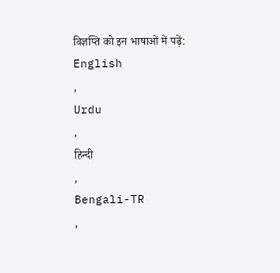विज्ञप्ति को इन भाषाओं में पढ़ें:
English
,
Urdu
,
हिन्दी
,
Bengali-TR
,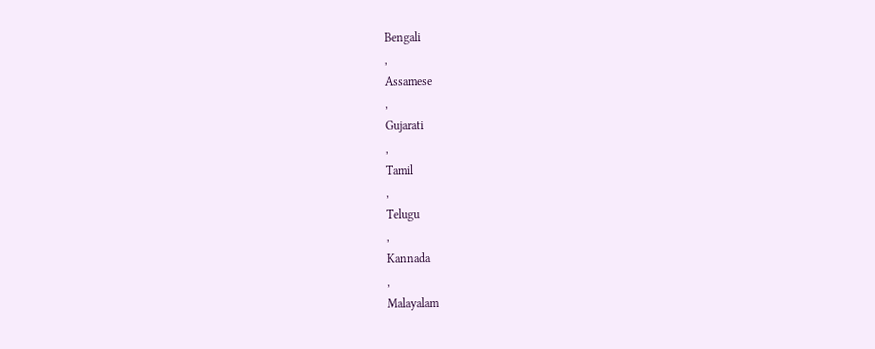Bengali
,
Assamese
,
Gujarati
,
Tamil
,
Telugu
,
Kannada
,
Malayalam